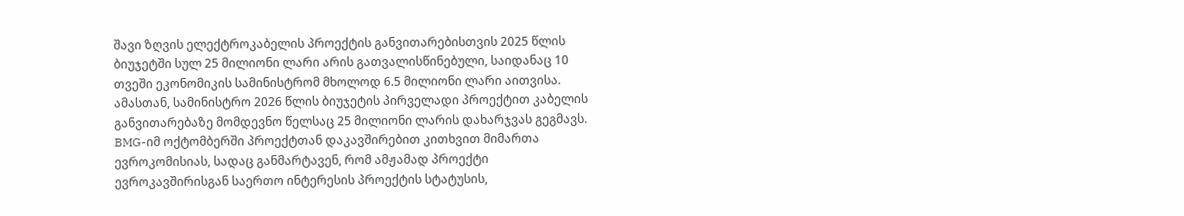შავი ზღვის ელექტროკაბელის პროექტის განვითარებისთვის 2025 წლის ბიუჯეტში სულ 25 მილიონი ლარი არის გათვალისწინებული, საიდანაც 10 თვეში ეკონომიკის სამინისტრომ მხოლოდ 6.5 მილიონი ლარი აითვისა. ამასთან, სამინისტრო 2026 წლის ბიუჯეტის პირველადი პროექტით კაბელის განვითარებაზე მომდევნო წელსაც 25 მილიონი ლარის დახარჯვას გეგმავს.
BMG-იმ ოქტომბერში პროექტთან დაკავშირებით კითხვით მიმართა ევროკომისიას, სადაც განმარტავენ, რომ ამჟამად პროექტი ევროკავშირისგან საერთო ინტერესის პროექტის სტატუსის,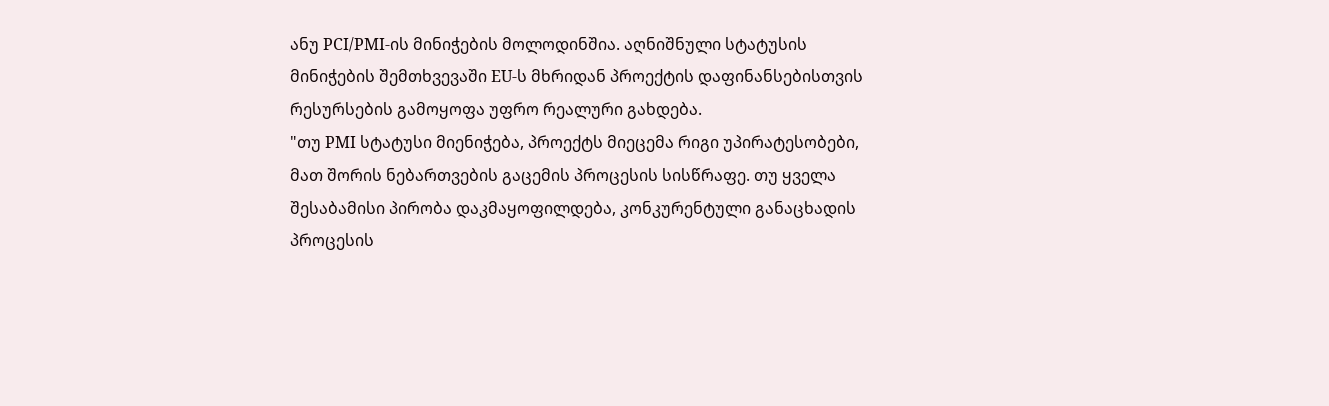ანუ PCI/PMI-ის მინიჭების მოლოდინშია. აღნიშნული სტატუსის მინიჭების შემთხვევაში EU-ს მხრიდან პროექტის დაფინანსებისთვის რესურსების გამოყოფა უფრო რეალური გახდება.
"თუ PMI სტატუსი მიენიჭება, პროექტს მიეცემა რიგი უპირატესობები, მათ შორის ნებართვების გაცემის პროცესის სისწრაფე. თუ ყველა შესაბამისი პირობა დაკმაყოფილდება, კონკურენტული განაცხადის პროცესის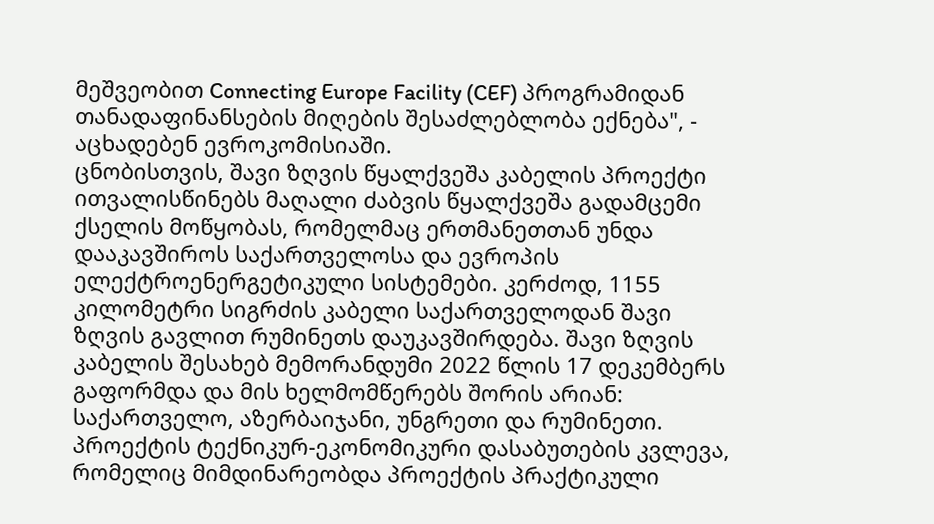მეშვეობით Connecting Europe Facility (CEF) პროგრამიდან თანადაფინანსების მიღების შესაძლებლობა ექნება", - აცხადებენ ევროკომისიაში.
ცნობისთვის, შავი ზღვის წყალქვეშა კაბელის პროექტი ითვალისწინებს მაღალი ძაბვის წყალქვეშა გადამცემი ქსელის მოწყობას, რომელმაც ერთმანეთთან უნდა დააკავშიროს საქართველოსა და ევროპის ელექტროენერგეტიკული სისტემები. კერძოდ, 1155 კილომეტრი სიგრძის კაბელი საქართველოდან შავი ზღვის გავლით რუმინეთს დაუკავშირდება. შავი ზღვის კაბელის შესახებ მემორანდუმი 2022 წლის 17 დეკემბერს გაფორმდა და მის ხელმომწერებს შორის არიან: საქართველო, აზერბაიჯანი, უნგრეთი და რუმინეთი.
პროექტის ტექნიკურ-ეკონომიკური დასაბუთების კვლევა, რომელიც მიმდინარეობდა პროექტის პრაქტიკული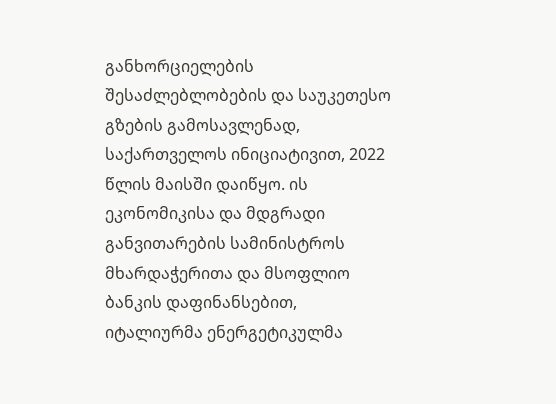განხორციელების შესაძლებლობების და საუკეთესო გზების გამოსავლენად, საქართველოს ინიციატივით, 2022 წლის მაისში დაიწყო. ის ეკონომიკისა და მდგრადი განვითარების სამინისტროს მხარდაჭერითა და მსოფლიო ბანკის დაფინანსებით, იტალიურმა ენერგეტიკულმა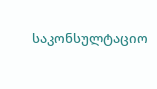საკონსულტაციო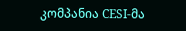კომპანია CESI-მა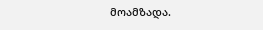მოამზადა.